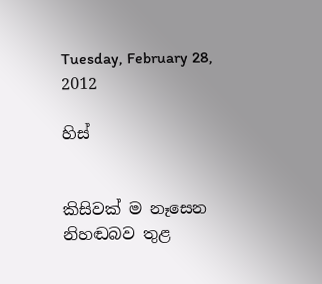Tuesday, February 28, 2012

හිස්


කිසිවක් ම නෑසෙන
නිහඬබව තුළ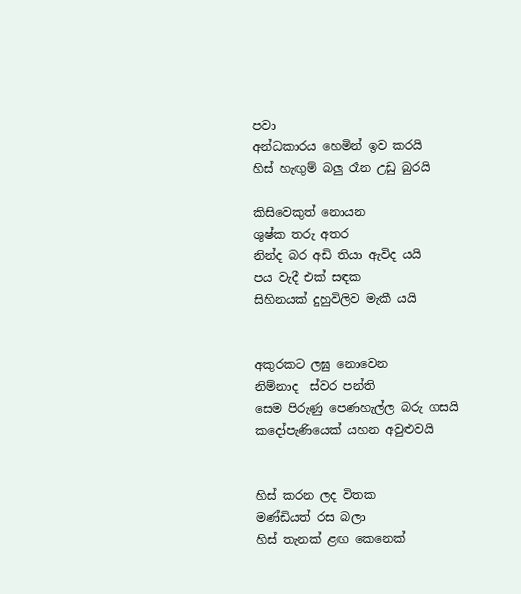පවා
අන්ධකාරය හෙමින් ඉව කරයි
හිස් හැඟුම් බලු රෑන උඩු බුරයි

කිසිවෙකුත් නොයන
ශුෂ්ක තරු අතර
නින්ද බර අඩි තියා ඇවිද යයි
පය වැදී එක් සඳක
සිහිනයක් දුහුවිලිව මැකී යයි


අකුරකට ලඝු නොවෙන
නිම්නාද  ස්වර පන්ති
සෙම පිරුණු පෙණහැල්ල බරු ගසයි
කදෝපැණියෙක් යහන අවුළුවයි


හිස් කරන ලද විතක
මණ්ඩියත් රස බලා
හිස් තැනක් ළඟ කෙනෙක්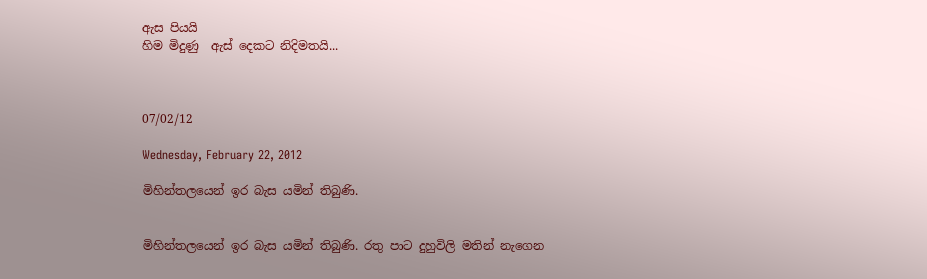ඇස පියයි
හිම මිදුණු  ඇස් දෙකට නිදිමතයි...



07/02/12

Wednesday, February 22, 2012

මිහින්තලයෙන් ඉර බැස යමින් තිබුණි.


මිහින්තලයෙන් ඉර බැස යමින් තිබුණි. රතු පාට දුහුවිලි මතින් නැගෙන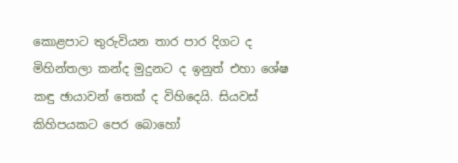කොළපාට තුරුවියන තාර පාර දිගට ද මිහින්තලා කන්ද මුදුනට ද ඉනුත් එහා ශේෂ කඳු ‍ඡායාවන් තෙක් ද විහිදෙයි. සියවස් කිහිපයකට පෙර බොහෝ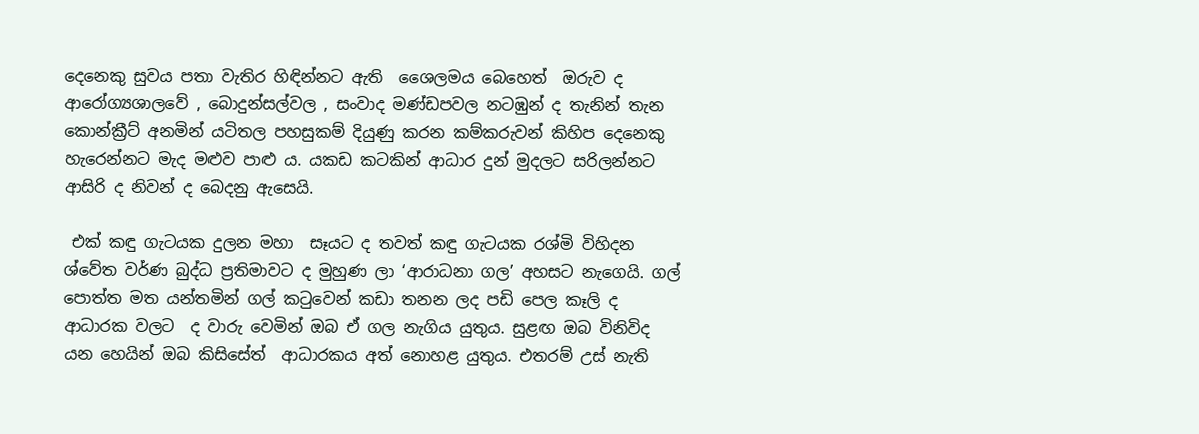දෙනෙකු සුවය පතා වැතිර හිඳින්නට ඇති  ශෛලමය බෙහෙත්  ඔරුව ද ආරෝග්‍යශාලවේ , බොදුන්සල්වල , සංවාද මණ්ඩපවල නටඹුන් ද තැනින් තැන කොන්ක්‍රීට් අනමින් යටිතල පහසුකම් දියුණු කරන කම්කරුවන් කිහිප දෙනෙකු හැරෙන්නට මැද මළුව පාළු ය. යකඩ කටකින් ආධාර දුන් මුදලට සරිලන්නට ආසිරි ද නිවන් ද බෙදනු ඇසෙයි.

 එක් කඳු ගැටයක දුලන මහා  සෑයට ද තවත් කඳු ගැටයක රශ්මි විහිදන ශ්වේත වර්ණ බුද්ධ ප්‍රතිමාවට ද මුහුණ ලා ‘ආරාධනා ගල’ අහසට නැගෙයි. ගල් පොත්ත මත යන්තමින් ගල් කටුවෙන් කඩා තනන ලද පඩි පෙල කෑලි ද ආධාරක වලට  ද වාරු වෙමින් ඔබ ඒ ගල නැගිය යුතුය. සුළඟ ඔබ විනිවිද යන හෙයින් ඔබ කිසිසේත්  ආධාරකය අත් නොහළ යුතුය. එතරම් උස් නැති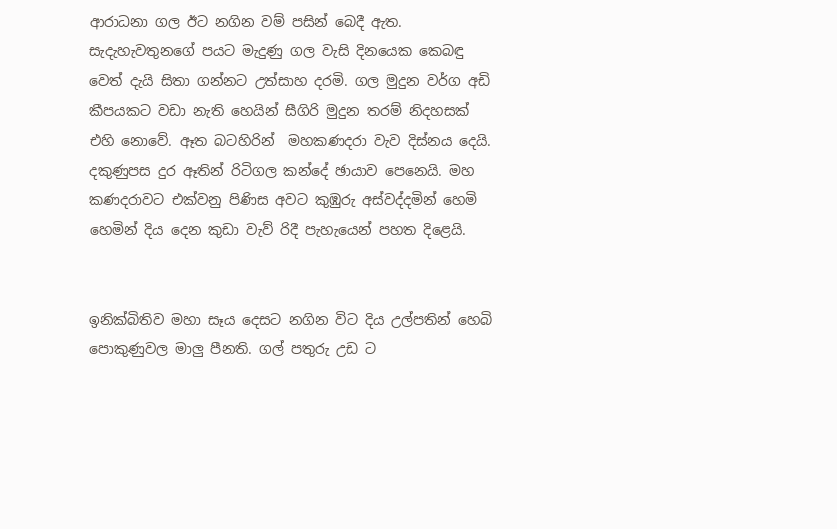ආරාධනා ගල ඊට නගින වම් පසින් බෙදී ඇත. සැදැහැවතුනගේ පයට මැදුණු ගල වැසි දිනයෙක කෙබඳු වෙත් දැයි සිතා ගන්නට උත්සාහ දරමි. ගල මුදුන වර්ග අඩි කීපයකට වඩා නැති හෙයින් සීගිරි මුදුන තරම් නිදහසක් එහි නොවේ. ඈත බටහිරින්  මහකණදරා වැව දිස්නය දෙයි. දකුණුපස දුර ඈතින් රිටිගල කන්දේ ඡායාව පෙනෙයි. මහ කණදරාවට එක්වනු පිණිස අවට කුඹුරු අස්වද්දමින් හෙමි හෙමින් දිය දෙන කුඩා වැව් රිදී පැහැයෙන් පහත දිළෙයි.


ඉනික්බිතිව මහා සෑය දෙසට නගින විට දිය උල්පතින් හෙබි පොකුණුවල මාලු පීනති. ගල් පතුරු උඩ ට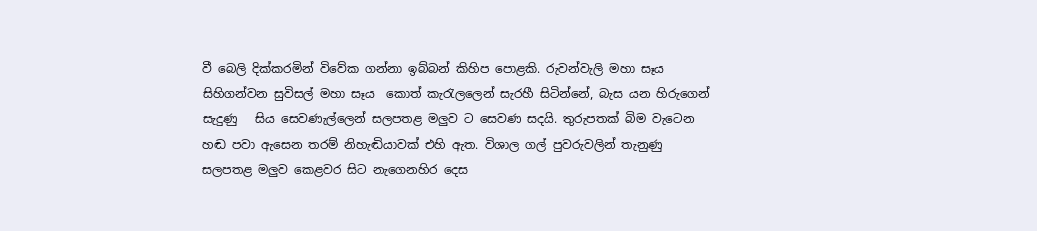වී බෙලි දික්කරමින් විවේක ගන්නා ඉබ්බන් කිහිප පොළකි. රුවන්වැලි මහා සෑය සිහිගන්වන සුවිසල් මහා සෑය  කොත් කැරැලලෙන් සැරහී සිටින්නේ, බැස යන හිරුගෙන් සැදුණු   සිය සෙවණැල්ලෙන් සලපතළ මලුව ට සෙවණ සදයි. තුරුපතක් බිම වැටෙන හඬ පවා ඇසෙන තරම් නිහැඬියාවක් එහි ඇත. විශාල ගල් පුවරුවලින් තැනුණු සලපතළ මලුව කෙළවර සිට නැගෙනහිර දෙස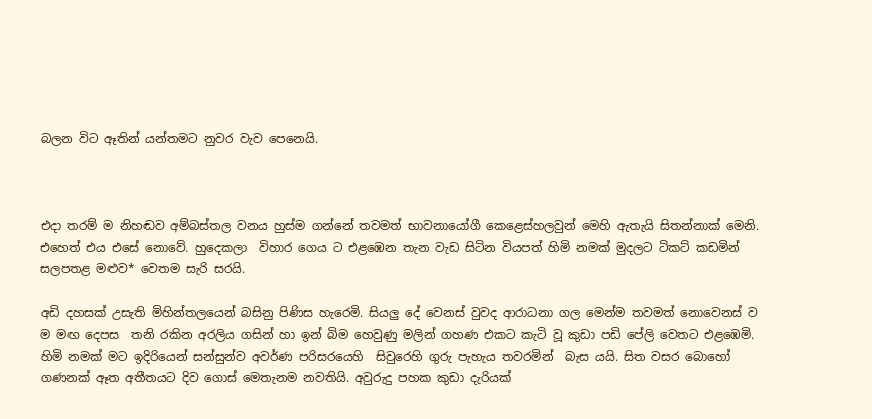බලන විට ඈතින් යන්තමට නුවර වැව පෙනෙයි.



එදා තරම් ම නිහඬව අම්බස්තල වනය හුස්ම ගන්නේ තවමත් භාවනායෝගී කෙළෙස්හලවුන් මෙහි ඇතැයි සිතන්නාක් මෙනි. එහෙත් එය එසේ නොවේ. හුදෙකලා  විහාර ගෙය ට එළඹෙන තැන වැඩ සිටින වියපත් හිමි නමක් මුදලට ටිකට් කඩමින් සලපතළ මළුව* වෙතම සැරි සරයි.

අඩි දහසක් උසැති මිහින්තලයෙන් බසිනු පිණිස හැරෙමි. සියලු දේ වෙනස් වුවද ආරාධනා ගල මෙන්ම තවමත් නොවෙනස් ව ම මඟ දෙපස  තනි රකින අරලිය ගසින් හා ඉන් බිම හෙවුණු මලින් ගහණ එකට කැටි වූ කුඩා පඩි පේලි වෙතට එළඹෙමි. හිමි නමක් මට ඉදිරියෙන් සන්සුන්ව අවර්ණ පරිසරයෙහි  සිවුරෙහි ගුරු පැහැය තවරමින්  බැස යයි. සිත වසර බොහෝ ගණනක් ඈත අතීතයට දිව ගොස් මෙතැනම නවතියි. අවුරුදු පහක කුඩා දැරියක්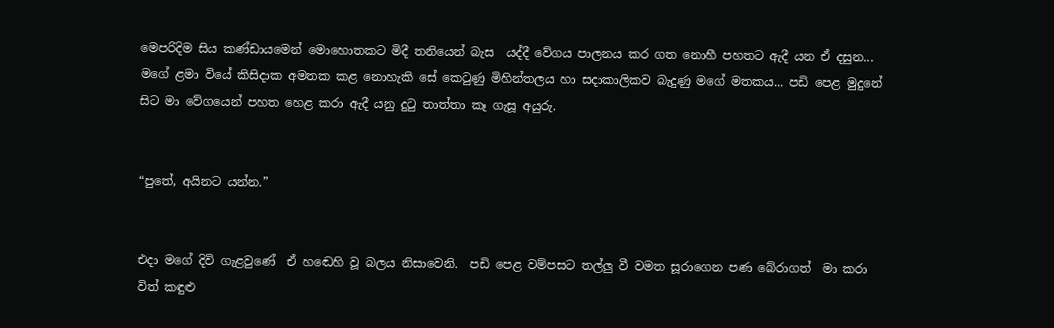මෙපරිදිම සිය කණ්ඩායමෙන් මොහොතකට මිදී තනියෙන් බැස ‍ යද්දී වේගය පාලනය කර ගත නොහී පහතට ඇදී යන ඒ දසුන... මගේ ළමා වියේ කිසිදාක අමතක කළ නොහැකි සේ කෙටුණු මිහින්තලය හා සදාකාලිකව බැදුණු මගේ මතකය... පඩි පෙළ මුදුනේ සිට මා වේගයෙන් පහත හෙළ කරා ඇදී යනු දුටු තාත්තා කෑ ගැසූ අයුරු.


“පුතේ, අයිනට යන්න.”


එදා මගේ දිවි ගැළවුණේ  ඒ හ‍ඬෙහි වූ බලය නිසාවෙනි.  පඩි පෙළ වම්පසට තල්ලු වී වමත සූරාගෙන පණ බේරාගත්  මා කරා විත් කඳුළු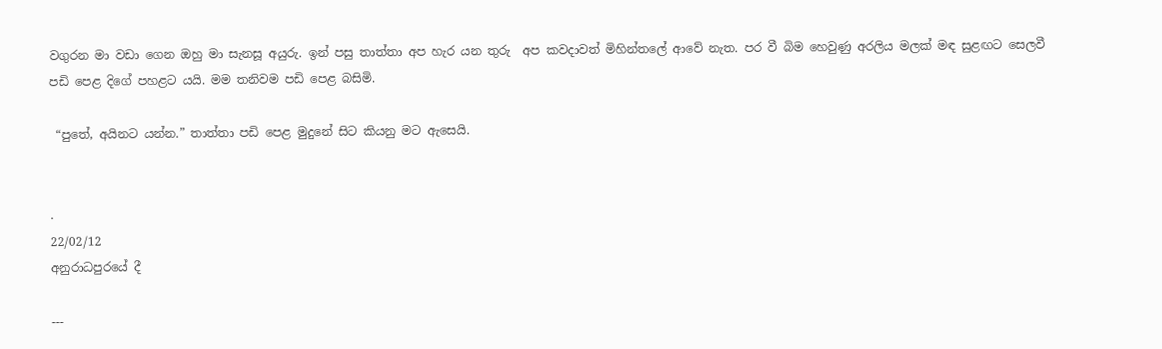වගුරන මා වඩා ගෙන ඔහු මා සැනසූ අයුරු. ඉන් පසු තාත්තා අප හැර යන තුරු  අප කවදාවත් මිහින්තලේ ආවේ නැත. පර වී බිම හෙවුණු අරලිය මලක් මඳ සුළඟට සෙලවී පඩි පෙළ දිගේ පහළට යයි. මම තනිවම පඩි පෙළ බසිමි.

 “පුතේ, අයිනට යන්න.” තාත්තා පඩි පෙළ මුදුනේ සිට කියනු මට ඇසෙයි.


.
22/02/12
අනුරාධපුරයේ දී

---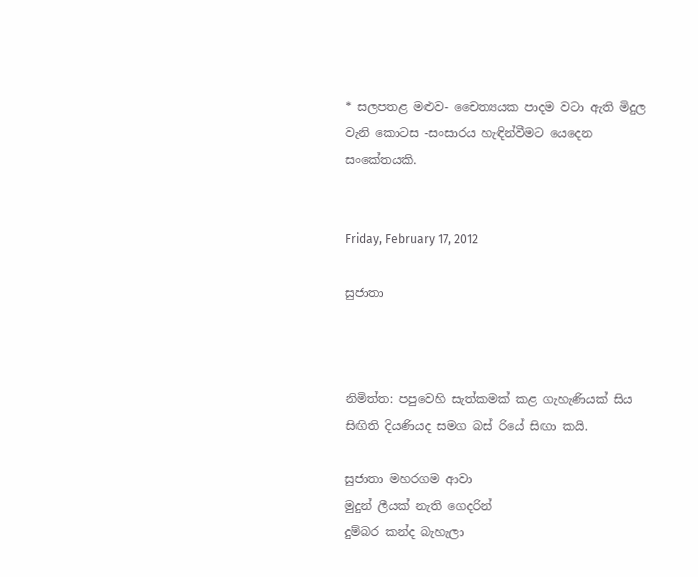* සලපතළ මළුව- චෛත්‍යයක පාදම වටා ඇති මිදුල වැනි කොටස -සංසාරය හැඳින්වීමට යෙදෙන සංකේතයකි.


Friday, February 17, 2012

සුජාතා



නිමිත්ත: පපුවෙහි සැත්කමක් කළ ගැහැණියක් සිය සිඟිති දියණියද සමග බස් රියේ සිඟා කයි.

සුජාතා මහරගම ආවා
මුදුන් ලීයක් නැති ගෙදරින්
දුම්බර කන්ද බැහැලා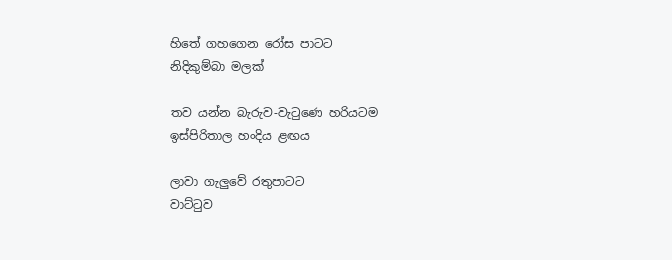හිතේ ගහගෙන රෝස පාටට
නිදිකුම්බා මලක්

තව යන්න බැරුව-වැටුණෙ හරියටම
ඉස්පිරිතාල හංදිය ළඟය

ලාවා ගැලුවේ රතුපාටට
වාට්ටුව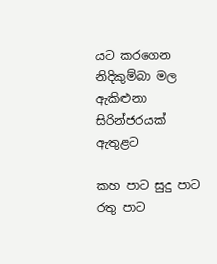යට කරගෙන
නිදිකුම්බා මල ඇකිළුනා
සිරින්ජරයක් ඇතුළට

කහ පාට සුදු පාට රතු පාට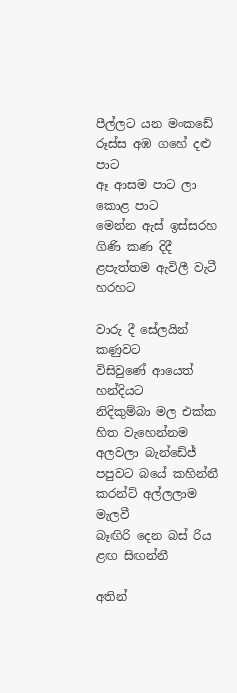පීල්ලට යන මංකඩේ
රූස්ස අඹ ගහේ දළු පාට
ඈ ආසම පාට ලා කොළ පාට
මෙන්න ඇස් ඉස්සරහ
ගිණි කණ දිදී
ළපැත්තම ඇවිලී වැටී හරහට

වාරු දී සේලයින් කණුවට
විසිවුණේ ආයෙත් හන්දියට
නිදිකුම්බා මල එක්ක
හිත වැහෙන්නම අලවලා බැන්ඩේජ්
පපුවට බයේ කහින්නී
කරන්ට් අල්ලලාම මැලවී
බෑඟිරි දෙන බස් රිය ළඟ සිඟන්නී

අතින්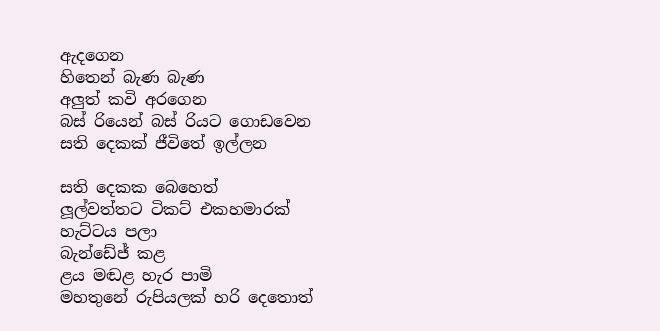ඇදගෙන
හිතෙන් බැණ බැණ
අලුත් කවි අරගෙන
බස් රියෙන් බස් රියට ගොඩවෙන
සති දෙකක් ජීවිතේ ඉල්ලන

සති දෙකක බෙහෙත්
ලූල්වත්තට ටිකට් එකහමාරක්
හැට්ටය පලා
බැන්ඩේජ් කළ
ළය මඬළ හැර පාමි
මහතුනේ රුපියලක් හරි දෙතොත්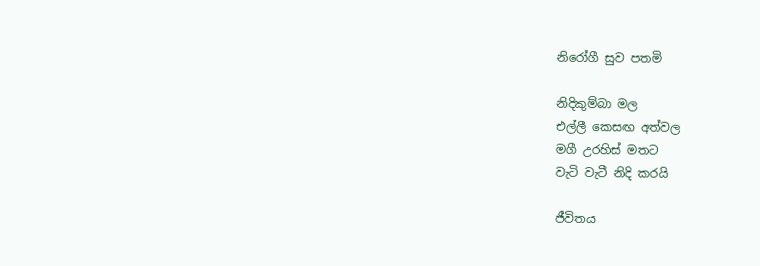නිරෝගී සුව පතමි

නිදිකුම්බා මල
එල්ලී කෙසඟ අත්වල
මගී උරහිස් මතට
වැටි වැටී නිදි කරයි

ජීවිතය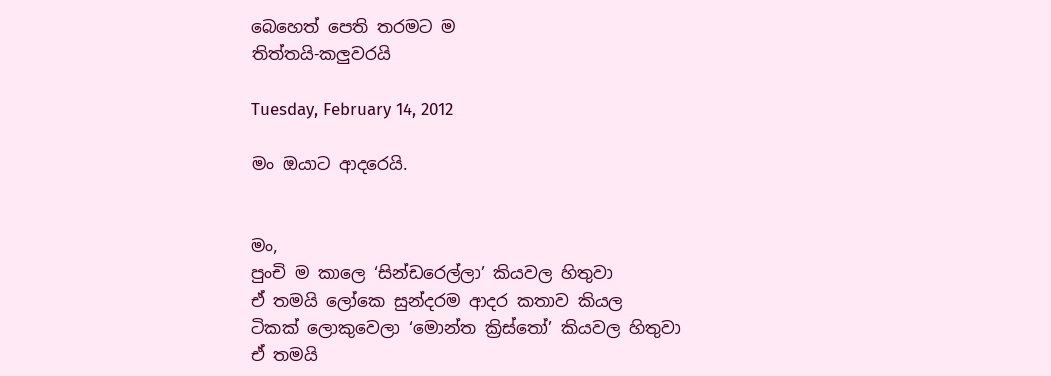බෙහෙත් පෙති තරමට ම
තිත්තයි-කලුවරයි

Tuesday, February 14, 2012

මං ඔයාට ආදරෙයි.


මං,
පුංචි ම කාලෙ ‘සින්ඩරෙල්ලා’ කියවල හිතුවා
ඒ තමයි ලෝකෙ සුන්දරම ආදර කතාව කියල
ටිකක් ලොකුවෙලා ‘මොන්ත ක්‍රිස්තෝ’ කියවල හිතුවා
ඒ තමයි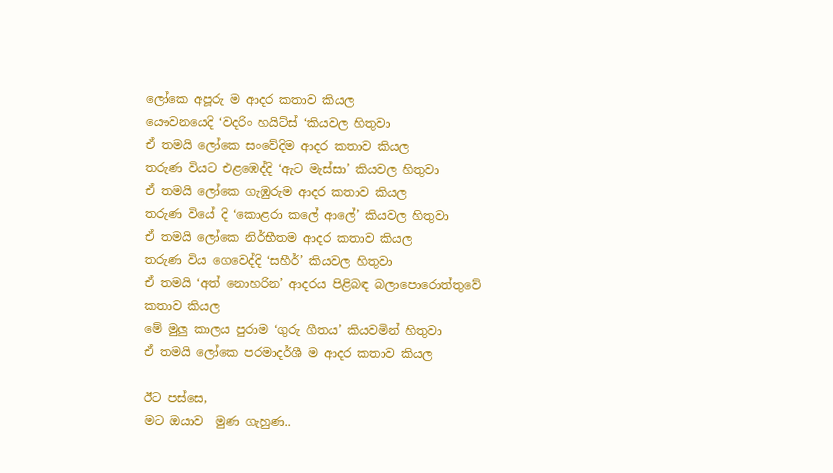ලෝකෙ අපූරු ම ආදර කතාව කියල
යෞවනයෙදි ‘වදරිං හයිට්ස් ‘කියවල හිතුවා
ඒ තමයි ලෝකෙ සංවේදිම ආදර කතාව කියල
තරුණ වියට එළඹෙද්දි ‘ඇට මැස්සා’ කියවල හිතුවා
ඒ තමයි ලෝකෙ ගැඹුරුම ආදර කතාව කියල
තරුණ වියේ දි ‘කොළරා කලේ ආලේ’ කියවල හිතුවා
ඒ තමයි ලෝකෙ නිර්භීතම ආදර කතාව කියල
තරුණ විය ගෙවෙද්දි ‘සහීර්’ කියවල හිතුවා
ඒ තමයි ‘අත් නොහරින’ ආදරය පිළිබඳ බලාපොරොත්තුවේ කතාව කියල
මේ මුලු කාලය පුරාම ‘ගුරු ගීතය’ කියවමින් හිතුවා
ඒ තමයි ලෝකෙ පරමාදර්ශී ම ආදර කතාව කියල

ඊට පස්සෙ,
මට ඔයාව  මුණ ගැහුණ..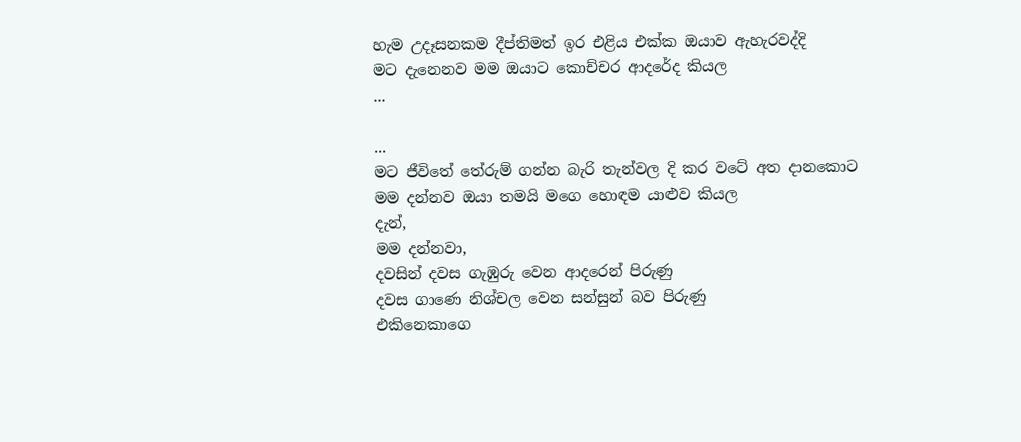හැම උදෑසනකම දීප්තිමත් ඉර එළිය එක්ක ඔයාව ඇහැරවද්දි
මට දැනෙනව මම ඔයාට කොච්චර ආදරේද කියල
...

...
මට ජීවිතේ තේරුම් ගන්න බැරි තැන්වල දි කර වටේ අත දානකොට
මම දන්නව ඔයා තමයි මගෙ හොඳම යාළුව කියල
දැන්,
මම දන්නවා,
දවසින් දවස ගැඹුරු වෙන ආදරෙන් පිරුණු
දවස ගාණෙ නිශ්චල වෙන සන්සුන් බව පිරුණු
එකිනෙකාගෙ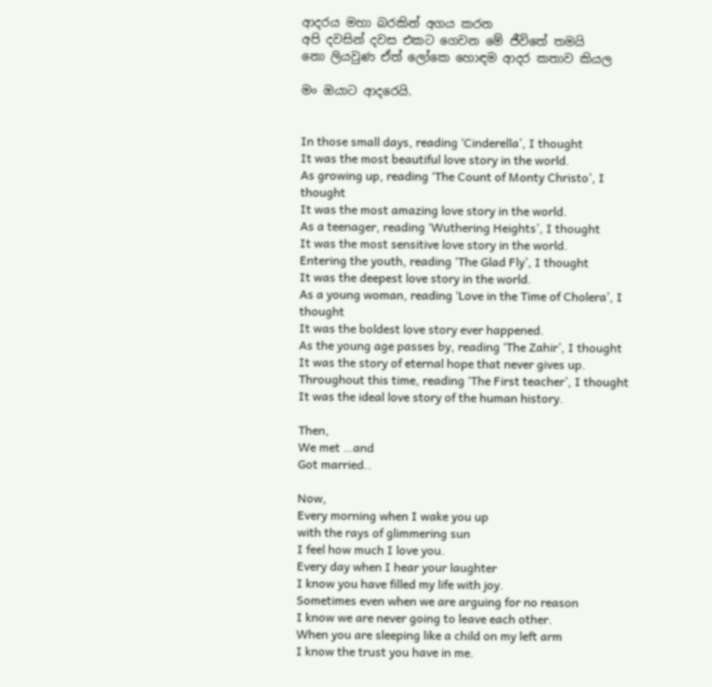ආදරය මහා බරකින් අගය කරන
අපි දවසින් දවස එකට ගෙවන මේ ජීවිතේ තමයි
නො ලියවුණ ඒත් ලෝකෙ හොඳම ආදර කතාව කියල

මං ඔයාට ආදරෙයි.


In those small days, reading ‘Cinderella’, I thought
It was the most beautiful love story in the world.
As growing up, reading ‘The Count of Monty Christo’, I thought
It was the most amazing love story in the world.
As a teenager, reading ‘Wuthering Heights’, I thought
It was the most sensitive love story in the world.
Entering the youth, reading ‘The Glad Fly’, I thought
It was the deepest love story in the world.
As a young woman, reading ‘Love in the Time of Cholera’, I thought
It was the boldest love story ever happened.
As the young age passes by, reading ‘The Zahir’, I thought
It was the story of eternal hope that never gives up.
Throughout this time, reading ‘The First teacher’, I thought
It was the ideal love story of the human history.

Then,
We met …and
Got married..

Now,
Every morning when I wake you up
with the rays of glimmering sun
I feel how much I love you.
Every day when I hear your laughter
I know you have filled my life with joy.
Sometimes even when we are arguing for no reason
I know we are never going to leave each other.
When you are sleeping like a child on my left arm
I know the trust you have in me.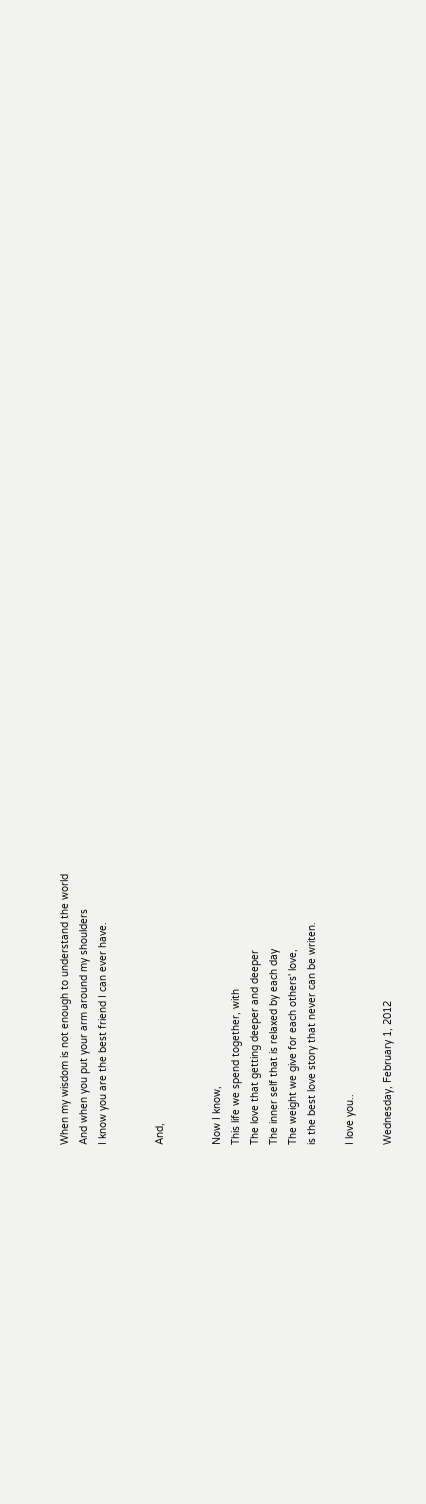When my wisdom is not enough to understand the world
And when you put your arm around my shoulders
I know you are the best friend I can ever have.


And,


Now I know,
This life we spend together, with
The love that getting deeper and deeper
The inner self that is relaxed by each day
The weight we give for each others' love,
is the best love story that never can be writen.

I love you..

Wednesday, February 1, 2012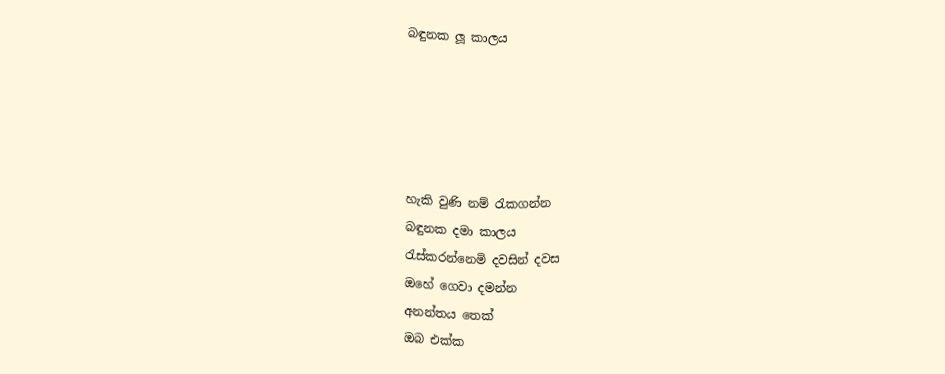බඳුනක ලූ කාලය





හැකි වුණි නම් රැකගන්න
බඳුනක දමා කාලය
රැස්කරන්නෙමි දවසින් දවස
ඔහේ ගෙවා දමන්න
අනන්තය තෙක්
ඔබ එක්ක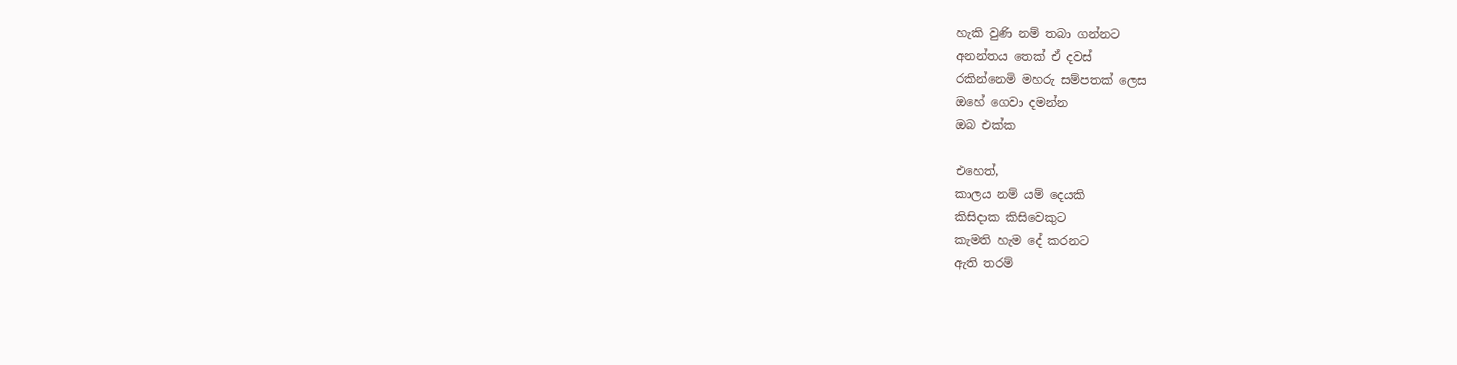හැකි වුණි නම් තබා ගන්නට
අනන්තය තෙක් ඒ දවස්
රකින්නෙමි මහරු සම්පතක් ලෙස
ඔහේ ගෙවා දමන්න
ඔබ එක්ක

එහෙත්,
කාලය නම් යම් දෙයකි
කිසිදාක කිසිවෙකුට
කැමති හැම දේ‍ කරනට
ඇති තරම්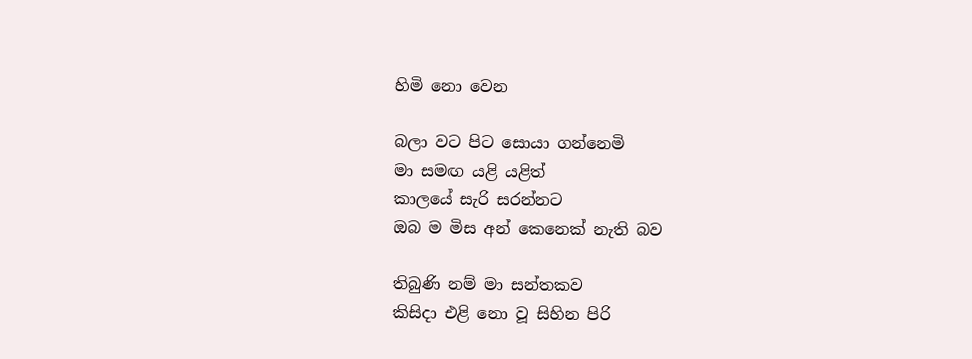හිමි නො වෙන

බලා වට පිට සොයා ගන්නෙමි
මා සමඟ යළි යළිත්
කාලයේ සැරි සරන්නට
ඔබ ම මිස අන් කෙනෙක් නැති බව

තිබුණි නම් මා සන්තකව
කිසිදා එළි නො වූ සිහින පිරි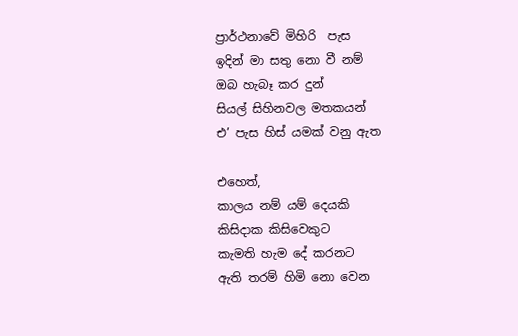ප්‍රාර්ථනාවේ මිහිරි  පැස
ඉදින් මා සතු නො වී නම්
ඔබ හැබෑ කර දුන්
සියල් සිහිනවල මතකයන්
එ’ පැස හිස් යමක් වනු ඇත

එහෙත්,
කාලය නම් යම් දෙයකි
කිසිදාක කිසිවෙකුට
කැමති හැම දේ‍ කරනට
ඇති තරම් හිමි නො වෙන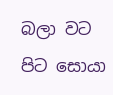බලා වට පිට සොයා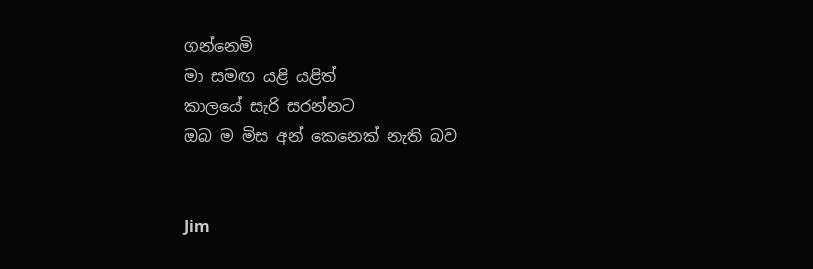ගන්නෙමි
මා සමඟ යළි යළිත්
කාලයේ සැරි සරන්නට
ඔබ ම මිස අන් කෙනෙක් නැති බව


Jim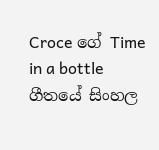Croce ගේ Time in a bottle ගීතයේ සිංහල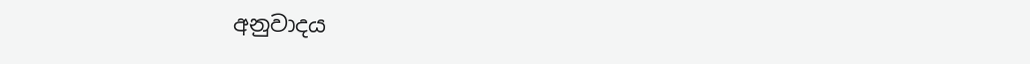අනුවාදය